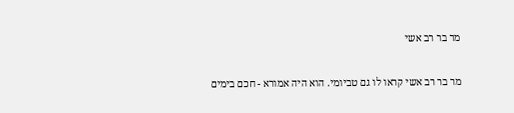מר בר רב אשי

מר בר רב אשי קראו לו גם טביומי. הוא היה אמורא - חכם בימים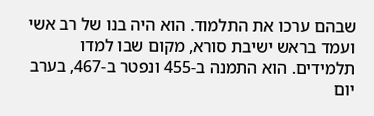שבהם ערכו את התלמוד. הוא היה בנו של רב אשי ועמד בראש ישיבת סורא, מקום שבו למדו תלמידים. הוא התמנה ב-455 ונפטר ב-467, בערב יום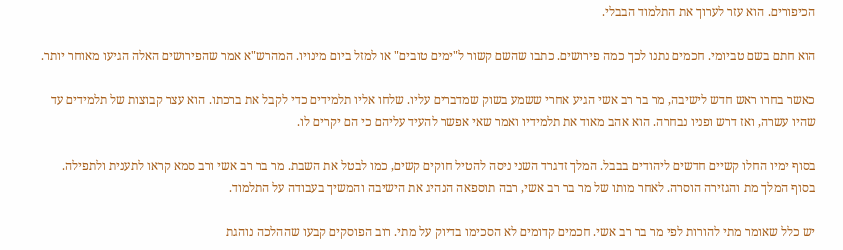הכיפורים. הוא עזר לערוך את התלמוד הבבלי.

הוא חתם בשם טביומי. חכמים נתנו לכך כמה פירושים. כתבו שהשם קשור ל"ימים טובים" או למזל ביום מינויו. המהרש"א אמר שהפירושים האלה הגיעו מאוחר יותר.

כאשר בחרו ראש חדש לישיבה, מר בר רב אשי הגיע אחרי ששמע בשוק שמדברים עליו. שלחו אליו תלמידים כדי לקבל את ברכתו. הוא עצר קבוצות של תלמידים עד שהיו עשרה, ואז דרש ופניו נבחרה. הוא אהב מאוד את תלמידיו ואמר שאי אפשר להעיד עליהם כי הם יקרים לו.

בסוף ימיו החלו קשיים חדשים ליהודים בבבל. המלך זדגרד השני ניסה להטיל חוקים קשים, כמו לבטל את השבת. מר בר רב אשי ורב סמא קראו לתענית ולתפילה. בסוף המלך מת והגזירה הוסרה. לאחר מותו של מר בר רב אשי, רבה תוספאה הנהיג את הישיבה והמשיך בעבודה על התלמוד.

יש כלל שאומר מתי להורות לפי מר בר רב אשי. חכמים קדומים לא הסכימו בדיוק על מתי. רוב הפוסקים קבעו שההלכה נוהגת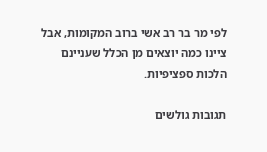לפי מר בר רב אשי ברוב המקומות, אבל ציינו כמה יוצאים מן הכלל שעניינם הלכות ספציפיות.

תגובות גולשים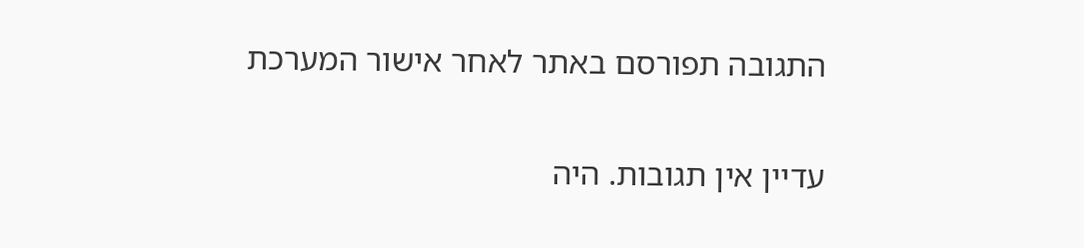התגובה תפורסם באתר לאחר אישור המערכת

עדיין אין תגובות. היה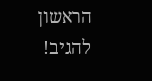הראשון להגיב!